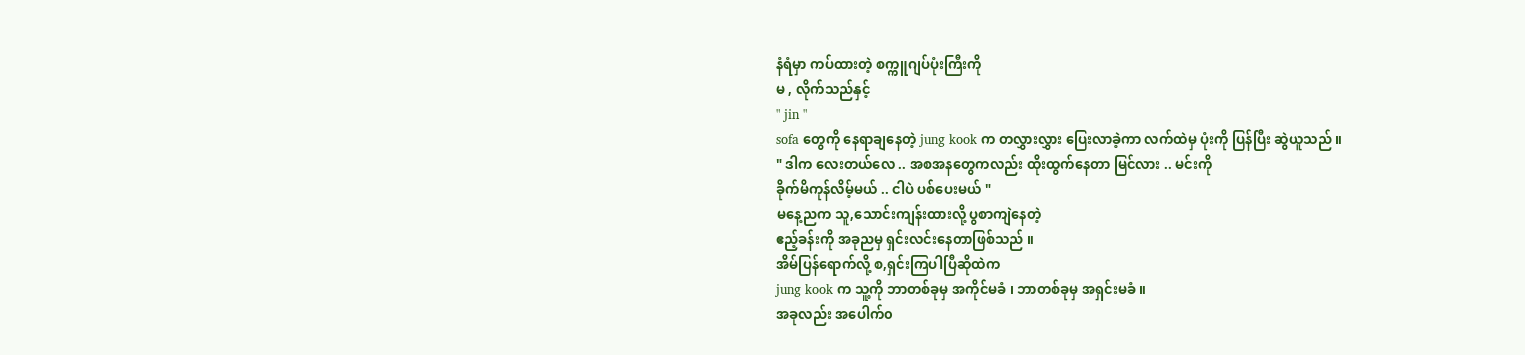နံရံမှာ ကပ်ထားတဲ့ စက္ကူဂျပ်ပုံးကြီးကို
မ , လိုက်သည်နှင့်
" jin "
sofa တွေကို နေရာချနေတဲ့ jung kook က တလွှားလွှား ပြေးလာခဲ့ကာ လက်ထဲမှ ပုံးကို ပြန်ပြီး ဆွဲယူသည် ။
" ဒါက လေးတယ်လေ .. အစအနတွေကလည်း ထိုးထွက်နေတာ မြင်လား .. မင်းကို
ခိုက်မိကုန်လိမ့်မယ် .. ငါပဲ ပစ်ပေးမယ် "
မနေ့ညက သူ,သောင်းကျန်းထားလို့ ပွစာကျဲနေတဲ့
ဧည့်ခန်းကို အခုညမှ ရှင်းလင်းနေတာဖြစ်သည် ။
အိမ်ပြန်ရောက်လို့ စ,ရှင်းကြပါပြီဆိုထဲက
jung kook က သူ့ကို ဘာတစ်ခုမှ အကိုင်မခံ ၊ ဘာတစ်ခုမှ အရှင်းမခံ ။
အခုလည်း အပေါက်၀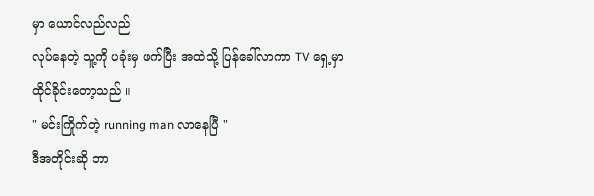မှာ ယောင်လည်လည်
လုပ်နေတဲ့ သူ့ကို ပခုံးမှ ဖက်ပြီး အထဲသို့ ပြန်ခေါ်လာကာ TV ရှေ့မှာ ထိုင်ခိုင်းတော့သည် ။
" မင်းကြိုက်တဲ့ running man လာနေပြီ "
ဒီအတိုင်းဆို ဘာ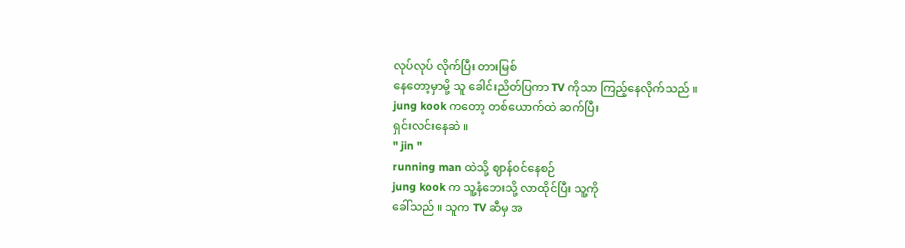လုပ်လုပ် လိုက်ပြီး တားမြစ်
နေတော့မှာမို့ သူ ခေါင်းညိတ်ပြကာ TV ကိုသာ ကြည့်နေလိုက်သည် ။
jung kook ကတော့ တစ်ယောက်ထဲ ဆက်ပြီး
ရှင်းလင်းနေဆဲ ။
" jin "
running man ထဲသို့ ဈာန်၀င်နေစဉ်
jung kook က သူ့နံဘေးသို့ လာထိုင်ပြီး သူ့ကို
ခေါ်သည် ။ သူက TV ဆီမှ အ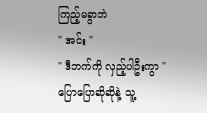ကြည့်မခွာဘဲ
" အင်း "
" ဒီဘက်ကို လှည့်ပါဦးကွာ "
ပြောပြောဆိုဆိုနဲ့ သူ့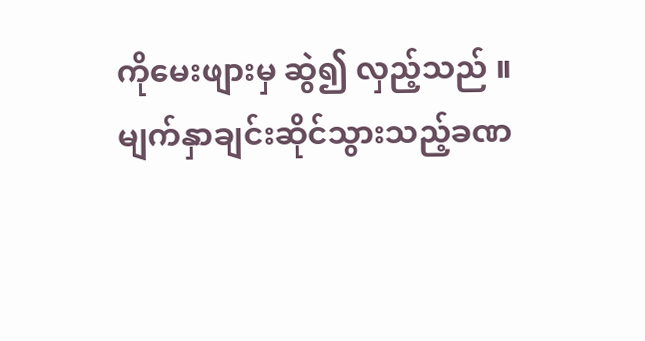ကိုမေးဖျားမှ ဆွဲ၍ လှည့်သည် ။
မျက်နှာချင်းဆိုင်သွားသည့်ခဏ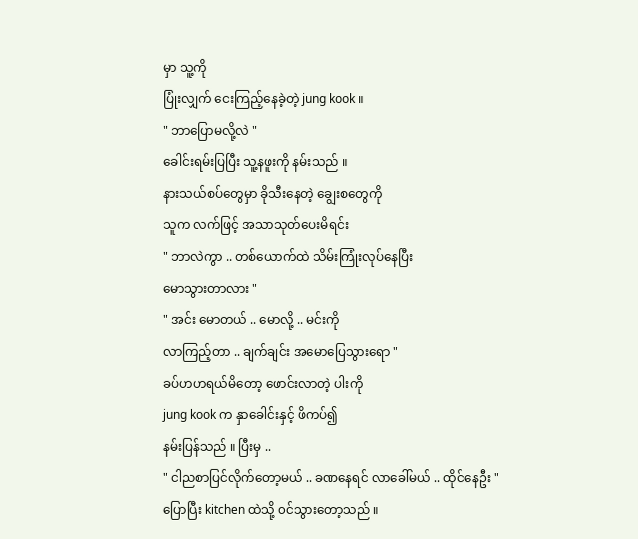မှာ သူ့ကို
ပြုံးလျှက် ငေးကြည့်နေခဲ့တဲ့ jung kook ။
" ဘာပြောမလို့လဲ "
ခေါင်းရမ်းပြပြီး သူ့နဖူးကို နမ်းသည် ။
နားသယ်စပ်တွေမှာ ခိုသီးနေတဲ့ ချွေးစတွေကို
သူက လက်ဖြင့် အသာသုတ်ပေးမိရင်း
" ဘာလဲကွာ .. တစ်ယောက်ထဲ သိမ်းကြုံးလုပ်နေပြီး
မောသွားတာလား "
" အင်း မောတယ် .. မောလို့ .. မင်းကို
လာကြည့်တာ .. ချက်ချင်း အမောပြေသွားရော "
ခပ်ဟဟရယ်မိတော့ ဖောင်းလာတဲ့ ပါးကို
jung kook က နှာခေါင်းနှင့် ဖိကပ်၍
နမ်းပြန်သည် ။ ပြီးမှ ..
" ငါညစာပြင်လိုက်တော့မယ် .. ခဏနေရင် လာခေါ်မယ် .. ထိုင်နေဦး "
ပြောပြီး kitchen ထဲသို့ ၀င်သွားတော့သည် ။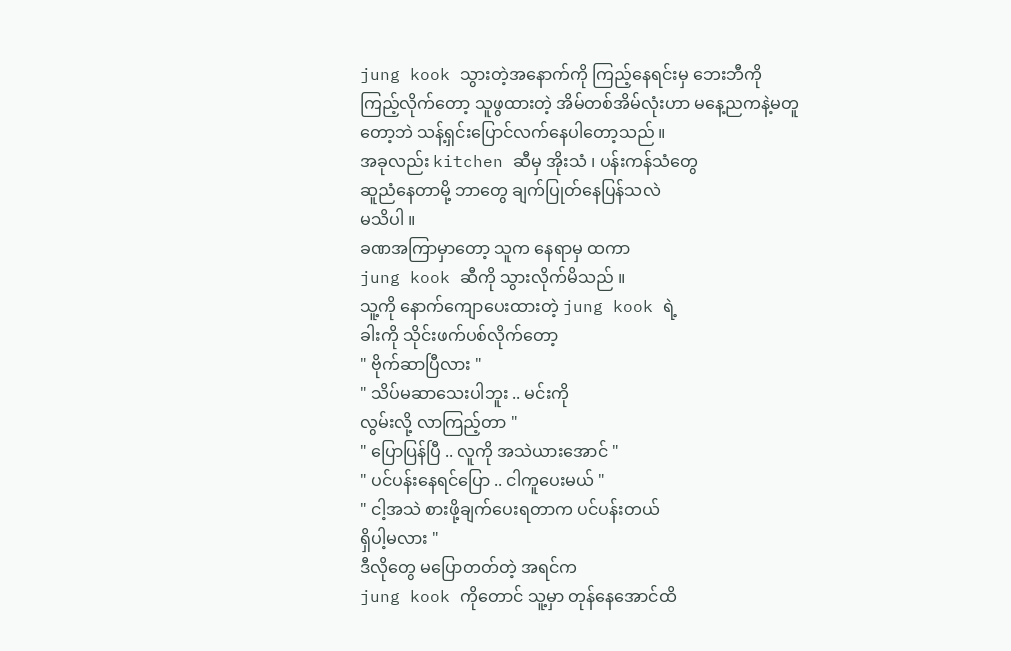jung kook သွားတဲ့အနောက်ကို ကြည့်နေရင်းမှ ဘေးဘီကို ကြည့်လိုက်တော့ သူဖွထားတဲ့ အိမ်တစ်အိမ်လုံးဟာ မနေ့ညကနဲ့မတူတော့ဘဲ သန့်ရှင်းပြောင်လက်နေပါတော့သည် ။
အခုလည်း kitchen ဆီမှ အိုးသံ ၊ ပန်းကန်သံတွေ
ဆူညံနေတာမို့ ဘာတွေ ချက်ပြုတ်နေပြန်သလဲ
မသိပါ ။
ခဏအကြာမှာတော့ သူက နေရာမှ ထကာ
jung kook ဆီကို သွားလိုက်မိသည် ။
သူ့ကို နောက်ကျောပေးထားတဲ့ jung kook ရဲ့
ခါးကို သိုင်းဖက်ပစ်လိုက်တော့
" ဗိုက်ဆာပြီလား "
" သိပ်မဆာသေးပါဘူး .. မင်းကို
လွမ်းလို့ လာကြည့်တာ "
" ပြောပြန်ပြီ .. လူကို အသဲယားအောင် "
" ပင်ပန်းနေရင်ပြော .. ငါကူပေးမယ် "
" ငါ့အသဲ စားဖို့ချက်ပေးရတာက ပင်ပန်းတယ်
ရှိပါ့မလား "
ဒီလိုတွေ မပြောတတ်တဲ့ အရင်က
jung kook ကိုတောင် သူ့မှာ တုန်နေအောင်ထိ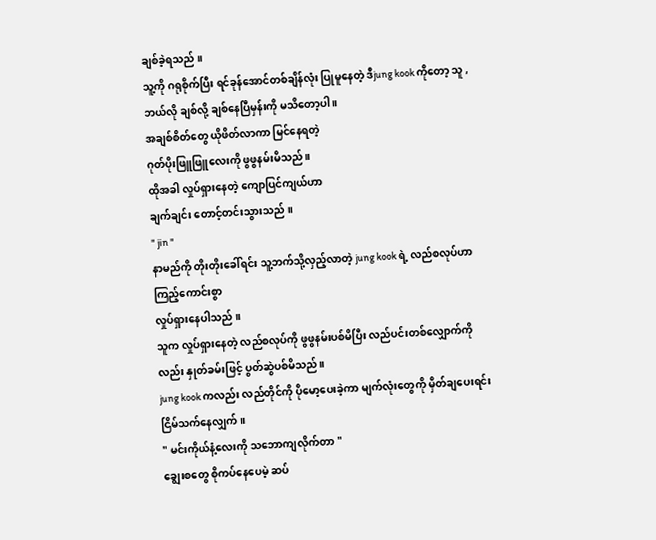ချစ်ခဲ့ရသည် ။
သူ့ကို ဂရုစိုက်ပြီး ရင်ခုန်အောင်တစ်ချိန်လုံး ပြုမူနေတဲ့ ဒီjung kook ကိုတော့ သူ , ဘယ်လို ချစ်လို့ ချစ်နေပြီမှန်းကို မသိတော့ပါ ။
အချစ်စိတ်တွေ ယိုဖိတ်လာကာ မြင်နေရတဲ့
ဂုတ်ပိုးဖြူဖြူလေးကို ဖွဖွနမ်းမိသည် ။
ထိုအခါ လှုပ်ရှားနေတဲ့ ကျောပြင်ကျယ်ဟာ
ချက်ချင်း တောင့်တင်းသွားသည် ။
" jin "
နာမည်ကို တိုးတိုးခေါ်ရင်း သူ့ဘက်သို့လှည့်လာတဲ့ jung kook ရဲ့ လည်စလုပ်ဟာ ကြည့်ကောင်းစွာ
လှုပ်ရှားနေပါသည် ။
သူက လှုပ်ရှားနေတဲ့ လည်စလုပ်ကို ဖွဖွနမ်းပစ်မိပြီး လည်ပင်းတစ်လျှောက်ကိုလည်း နှုတ်ခမ်းဖြင့် ပွတ်ဆွဲပစ်မိသည် ။
jung kook ကလည်း လည်တိုင်ကို ပိုမော့ပေးခဲ့ကာ မျက်လုံးတွေကို မှိတ်ချပေးရင်း ငြိမ်သက်နေလျှက် ။
" မင်းကိုယ်နံ့လေးကို သဘောကျလိုက်တာ "
ချွေးစတွေ စိုကပ်နေပေမဲ့ ဆပ်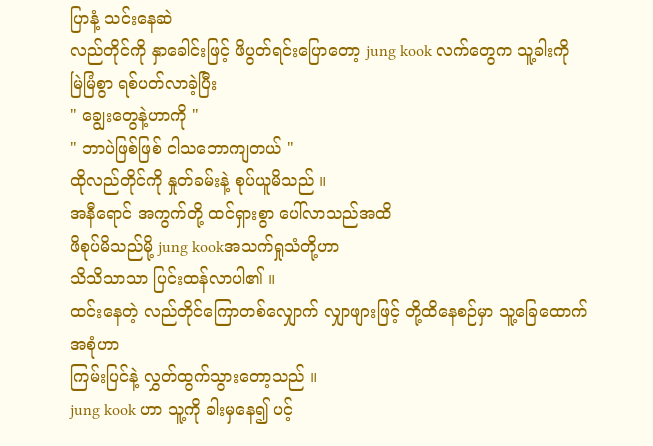ပြာနံ့ သင်းနေဆဲ
လည်တိုင်ကို နှာခေါင်းဖြင့် ဖိပွတ်ရင်းပြောတော့ jung kook လက်တွေက သူ့ခါးကို မြဲမြံစွာ ရစ်ပတ်လာခဲ့ပြီး
" ချွေးတွေနဲ့ဟာကို "
" ဘာပဲဖြစ်ဖြစ် ငါသဘောကျတယ် "
ထိုလည်တိုင်ကို နှုတ်ခမ်းနဲ့ စုပ်ယူမိသည် ။
အနီရောင် အကွက်တို့ ထင်ရှားစွာ ပေါ်လာသည်အထိ
ဖိစုပ်မိသည်မို့ jung kookအသက်ရှုသံတို့ဟာ
သိသိသာသာ ပြင်းထန်လာပါ၏ ။
ထင်းနေတဲ့ လည်တိုင်ကြောတစ်လျှောက် လျှာဖျားဖြင့် တို့ထိနေစဉ်မှာ သူ့ခြေထောက်အစုံဟာ
ကြမ်းပြင်နဲ့ လွှတ်ထွက်သွားတော့သည် ။
jung kook ဟာ သူ့ကို ခါးမှနေ၍ ပင့်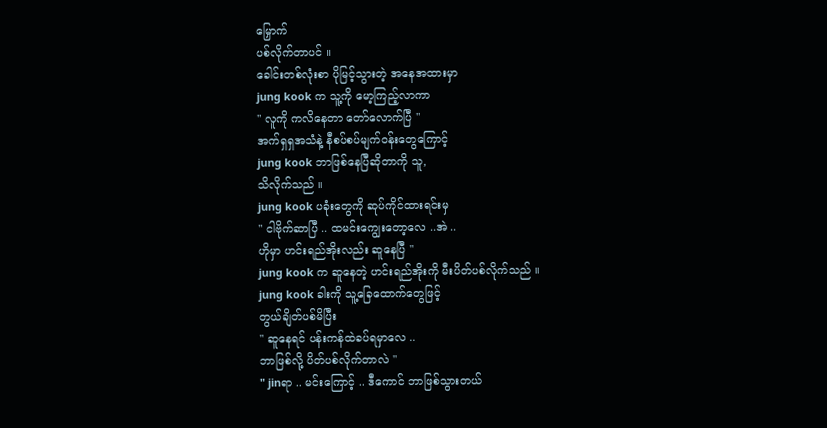မြှောက်
ပစ်လိုက်တာပင် ။
ခေါင်းတစ်လုံးစာ ပိုမြင့်သွားတဲ့ အနေအထားမှာ
jung kook က သူ့ကို မော့ကြည့်လာကာ
" လူကို ကလိနေတာ တော်လောက်ပြီ "
အက်ရှရှအသံနဲ့ နီစပ်စပ်မျက်၀န်းတွေကြောင့်
jung kook ဘာဖြစ်နေပြီဆိုတာကို သူ,
သိလိုက်သည် ။
jung kook ပခုံးတွေကို ဆုပ်ကိုင်ထားရင်းမှ
" ငါဗိုက်ဆာပြီ .. ထမင်းကျွေးတော့လေ ..အဲ ..
ဟိုမှာ ဟင်းရည်အိုးလည်း ဆူနေပြီ "
jung kook က ဆူနေတဲ့ ဟင်းရည်အိုးကို မီးပိတ်ပစ်လိုက်သည် ။
jung kook ခါးကို သူ့ခြေထောက်တွေဖြင့်
တွယ်ချိတ်ပစ်မိပြီး
" ဆူနေရင် ပန်းကန်ထဲခပ်ရမှာလေ ..
ဘာဖြစ်လို့ ပိတ်ပစ်လိုက်တာလဲ "
" jinရာ .. မင်းကြောင့် .. ဒီကောင် ဘာဖြစ်သွားတယ်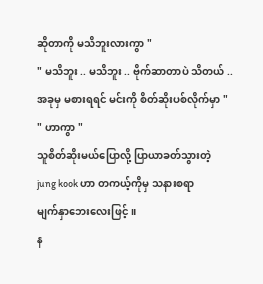ဆိုတာကို မသိဘူးလားကွာ "
" မသိဘူး .. မသိဘူး .. ဗိုက်ဆာတာပဲ သိတယ် ..
အခုမှ မစားရရင် မင်းကို စိတ်ဆိုးပစ်လိုက်မှာ "
" ဟာကွာ "
သူစိတ်ဆိုးမယ်ပြောလို့ ပြာယာခတ်သွားတဲ့
jung kook ဟာ တကယ့်ကိုမှ သနားစရာ
မျက်နှာဘေးလေးဖြင့် ။
န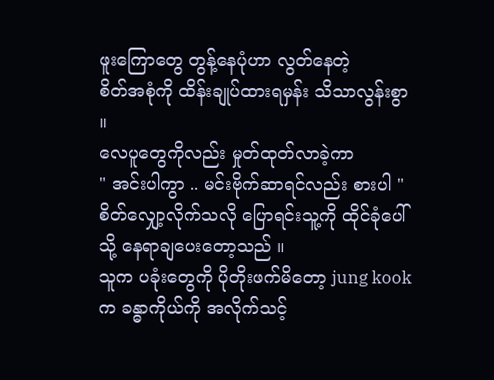ဖူးကြောတွေ တွန့်နေပုံဟာ လွတ်နေတဲ့
စိတ်အစုံကို ထိန်းချုပ်ထားရမှန်း သိသာလွန်းစွာ ။
လေပူတွေကိုလည်း မှုတ်ထုတ်လာခဲ့ကာ
" အင်းပါကွာ .. မင်းဗိုက်ဆာရင်လည်း စားပါ "
စိတ်လျှော့လိုက်သလို ပြောရင်းသူ့ကို ထိုင်ခုံပေါ်သို့ နေရာချပေးတော့သည် ။
သူက ပခုံးတွေကို ပိုတိုးဖက်မိတော့ jung kookက ခန္ဓာကိုယ်ကို အလိုက်သင့်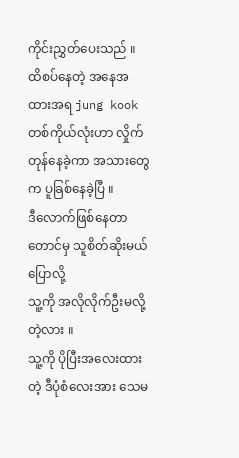ကိုင်းညွှတ်ပေးသည် ။
ထိစပ်နေတဲ့ အနေအထားအရ jung kook တစ်ကိုယ်လုံးဟာ လှိုက်တုန်နေခဲ့ကာ အသားတွေက ပူခြစ်နေခဲ့ပြီ ။
ဒီလောက်ဖြစ်နေတာတောင်မှ သူစိတ်ဆိုးမယ်ပြောလို့
သူ့ကို အလိုလိုက်ဦးမလို့တဲ့လား ။
သူ့ကို ပိုပြီးအလေးထားတဲ့ ဒီပုံစံလေးအား သေမ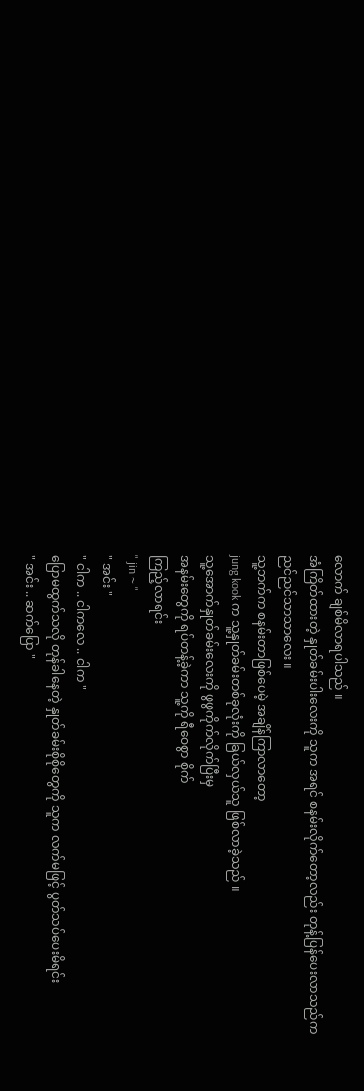လောက် ချစ်မိလာရပါသည် ။
အံကြိတ်ထားတဲ့ နှုတ်ခမ်းပါးလေးကို သူက အရင် စနမ်းလိုက်တော့လည်း တုန့်ပြန်ပေးလာသည်က
ညင်ညင်သာသာလေး ။
သူ့ဘက်က စနမ်းတာဖြစ်ပေမဲ့ အချိန်ကြာလာတော့
jung kook က သူ့နှုတ်ခမ်းတစ်ခုလုံးကို ခြယ်လှယ်သူ ဖြစ်လာခဲ့သည် ။
သူ့အောက်နှုတ်ခမ်းလေးကို ဖွဖွကိုက်လိုက်ပြီးမှ
အနမ်းတွေကို ရပ်တန့်ခဲ့ကာ သူ့ကို ရီဝေစွာ စိုက်
ကြည့်လာရင်း
" jin ~ "
" အင်း "
" ငါက .. ငါကလေ .. ငါက "
ပြောမထွက်သလို တုန်ခါနေတဲ့ နှုတ်ခမ်းစိုစိုတွေကို သူက လက်မဖြင့် ပွတ်သပ်ပေးမိရင်း
" အင်း .. ဆက်ပြော "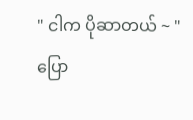" ငါက ပိုဆာတယ် ~ "
ပြော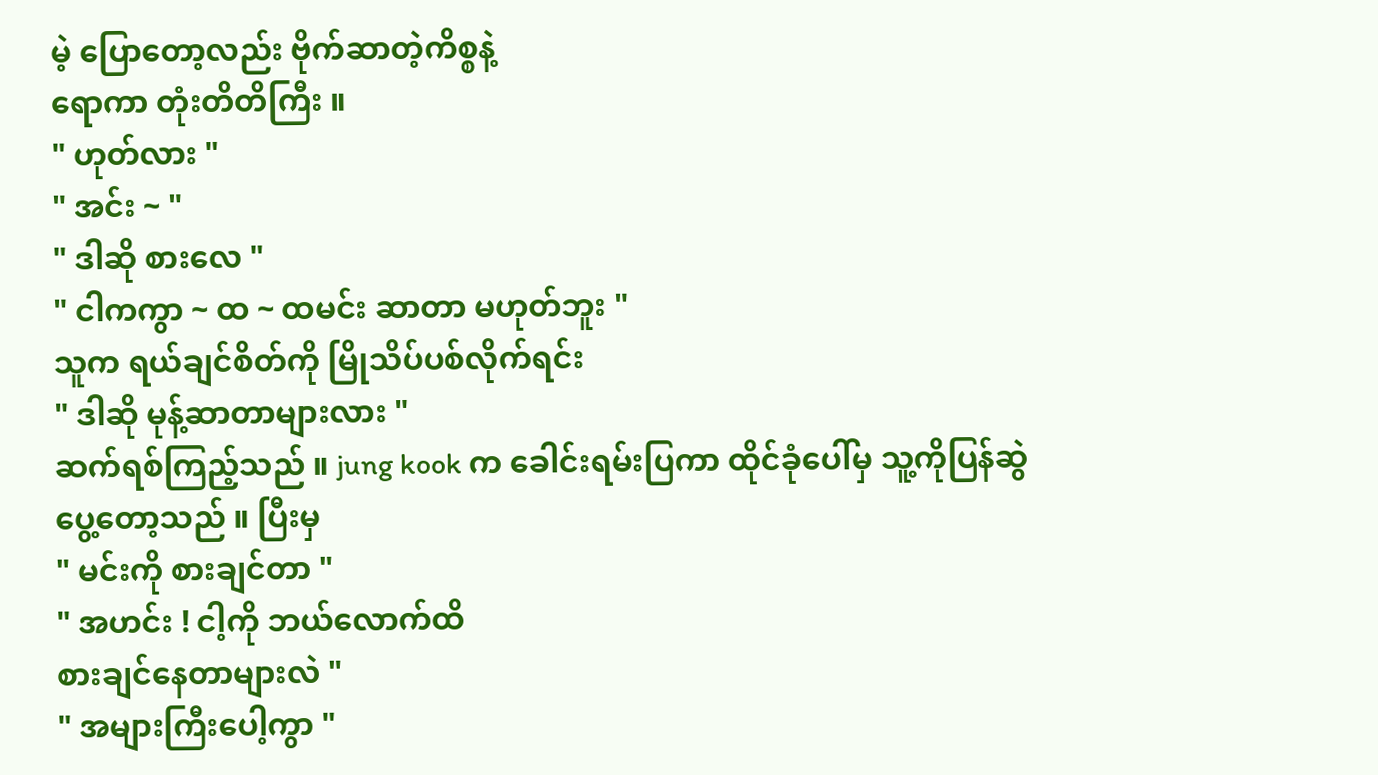မဲ့ ပြောတော့လည်း ဗိုက်ဆာတဲ့ကိစ္စနဲ့
ရောကာ တုံးတိတိကြီး ။
" ဟုတ်လား "
" အင်း ~ "
" ဒါဆို စားလေ "
" ငါကကွာ ~ ထ ~ ထမင်း ဆာတာ မဟုတ်ဘူး "
သူက ရယ်ချင်စိတ်ကို မြိုသိပ်ပစ်လိုက်ရင်း
" ဒါဆို မုန့်ဆာတာများလား "
ဆက်ရစ်ကြည့်သည် ။ jung kook က ခေါင်းရမ်းပြကာ ထိုင်ခုံပေါ်မှ သူ့ကိုပြန်ဆွဲ
ပွေ့တော့သည် ။ ပြီးမှ
" မင်းကို စားချင်တာ "
" အဟင်း ! ငါ့ကို ဘယ်လောက်ထိ
စားချင်နေတာများလဲ "
" အများကြီးပေါ့ကွာ "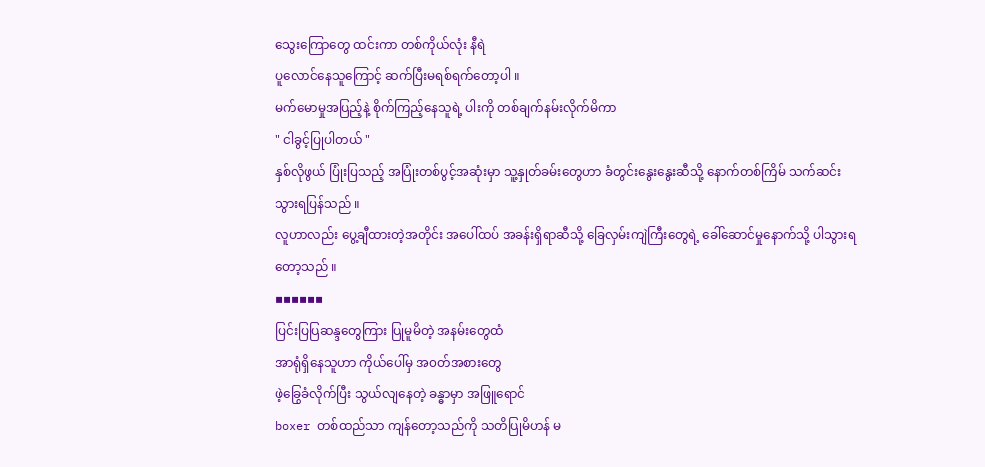သွေးကြောတွေ ထင်းကာ တစ်ကိုယ်လုံး နီရဲ
ပူလောင်နေသူကြောင့် ဆက်ပြီးမရစ်ရက်တော့ပါ ။
မက်မောမှုအပြည့်နဲ့ စိုက်ကြည့်နေသူရဲ့ ပါးကို တစ်ချက်နမ်းလိုက်မိကာ
" ငါခွင့်ပြုပါတယ် "
နှစ်လိုဖွယ် ပြုံးပြသည့် အပြုံးတစ်ပွင့်အဆုံးမှာ သူ့နှုတ်ခမ်းတွေဟာ ခံတွင်းနွေးနွေးဆီသို့ နောက်တစ်ကြိမ် သက်ဆင်းသွားရပြန်သည် ။
လူဟာလည်း ပွေ့ချီထားတဲ့အတိုင်း အပေါ်ထပ် အခန်းရှိရာဆီသို့ ခြေလှမ်းကျဲကြီးတွေရဲ့ ခေါ်ဆောင်မှုနောက်သို့ ပါသွားရတော့သည် ။
▪▪▪▪▪▪
ပြင်းပြပြဆန္ဒတွေကြား ပြုမူမိတဲ့ အနမ်းတွေထံ
အာရုံရှိနေသူဟာ ကိုယ်ပေါ်မှ အ၀တ်အစားတွေ
ဖဲ့ခြွေခံလိုက်ပြီး သွယ်လျနေတဲ့ ခန္ဓာမှာ အဖြူရောင်
boxer တစ်ထည်သာ ကျန်တော့သည်ကို သတိပြုမိဟန် မ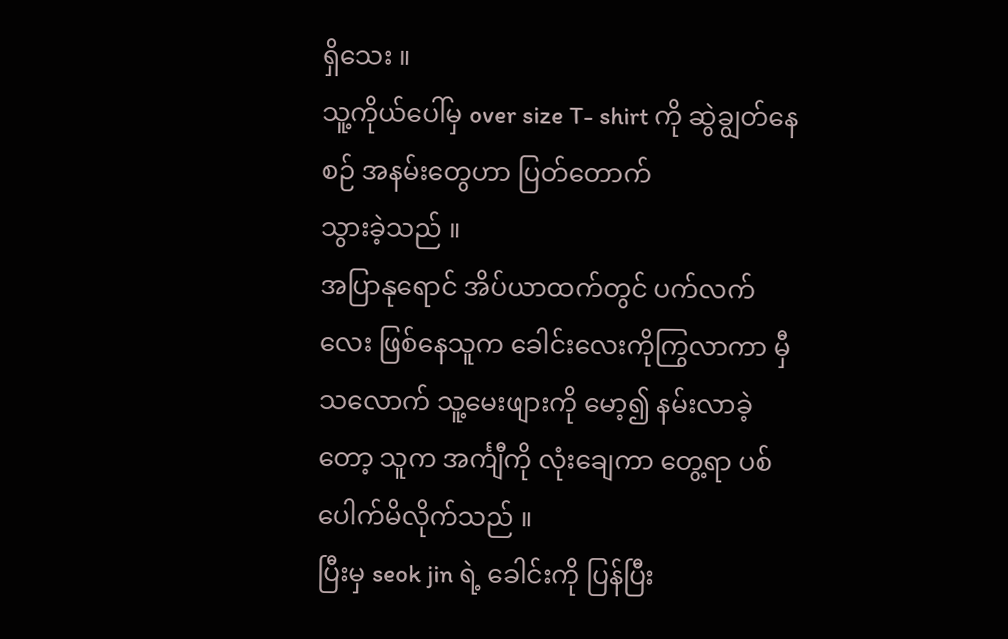ရှိသေး ။
သူ့ကိုယ်ပေါ်မှ over size T- shirt ကို ဆွဲချွတ်နေစဉ် အနမ်းတွေဟာ ပြတ်တောက်
သွားခဲ့သည် ။
အပြာနုရောင် အိပ်ယာထက်တွင် ပက်လက်လေး ဖြစ်နေသူက ခေါင်းလေးကိုကြွလာကာ မှီသလောက် သူ့မေးဖျားကို မော့၍ နမ်းလာခဲ့တော့ သူက အင်္ကျီကို လုံးချေကာ တွေ့ရာ ပစ်ပေါက်မိလိုက်သည် ။
ပြီးမှ seok jin ရဲ့ ခေါင်းကို ပြန်ပြီး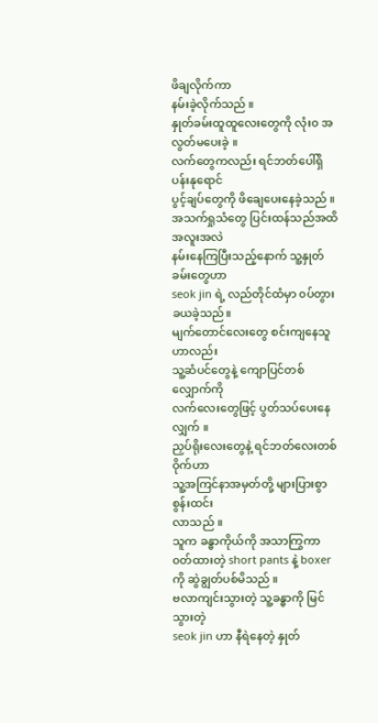ဖိချလိုက်ကာ
နမ်းခဲ့လိုက်သည် ။
နှုတ်ခမ်းထူထူလေးတွေကို လုံး၀ အလွတ်မပေးခဲ့ ။
လက်တွေကလည်း ရင်ဘတ်ပေါ်ရှိ ပန်းနုရောင်
ပွင့်ချပ်တွေကို ဖိချေပေးနေခဲ့သည် ။
အသက်ရှုသံတွေ ပြင်းထန်သည်အထိ အလူးအလဲ
နမ်းနေကြပြီးသည့်နောက် သူ့နှုတ်ခမ်းတွေဟာ
seok jin ရဲ့ လည်တိုင်ထံမှာ ၀ပ်တွားခယခဲ့သည်။
မျက်တောင်လေးတွေ စင်းကျနေသူဟာလည်း
သူ့ဆံပင်တွေနဲ့ ကျောပြင်တစ်လျှောက်ကို
လက်လေးတွေဖြင့် ပွတ်သပ်ပေးနေလျှက် ။
ညှပ်ရိုးလေးတွေနဲ့ ရင်ဘတ်လေးတစ်ဝိုက်ဟာ
သူ့အကြင်နာအမှတ်တို့ များပြားစွာစွန်းထင်း
လာသည် ။
သူက ခန္ဓာကိုယ်ကို အသာကြွကာ ၀တ်ထားတဲ့ short pants နဲ့ boxer ကို ဆွဲချွတ်ပစ်မိသည် ။
ဗလာကျင်းသွားတဲ့ သူ့ခန္ဓာကို မြင်သွားတဲ့
seok jin ဟာ နီရဲနေတဲ့ နှုတ်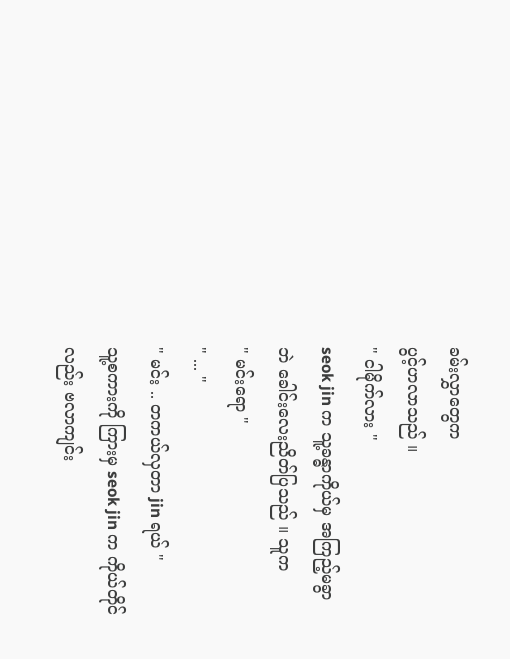ခမ်းလွှာတွေက
ပွင့်ဟလာသည် ။
" ငါမိုက်လား "
seok jin က သူ့ခန္ဓာကိုယ်မှ အကြည့်မခွာဘဲ ခေါင်းလေးညိတ်ပြသည် ။ သူက
" မင်းရော "
" ... "
" မင်း .. တကယ်လှတာ jin ရယ် "
သူ့စကားကို ကြားမှ seok jin က ကိုယ်တိုင်လည်း ဗလာကျင်း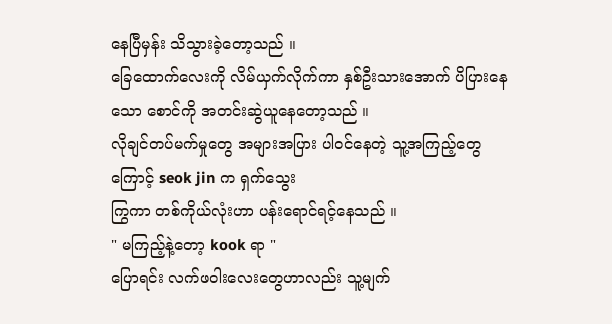နေပြီမှန်း သိသွားခဲ့တော့သည် ။
ခြေထောက်လေးကို လိမ်ယှက်လိုက်ကာ နှစ်ဦးသားအောက် ပိပြားနေသော စောင်ကို အတင်းဆွဲယူနေတော့သည် ။
လိုချင်တပ်မက်မှုတွေ အများအပြား ပါ၀င်နေတဲ့ သူ့အကြည့်တွေကြောင့် seok jin က ရှက်သွေး
ကြွကာ တစ်ကိုယ်လုံးဟာ ပန်းရောင်ရင့်နေသည် ။
" မကြည့်နဲ့တော့ kook ရာ "
ပြောရင်း လက်ဖ၀ါးလေးတွေဟာလည်း သူ့မျက်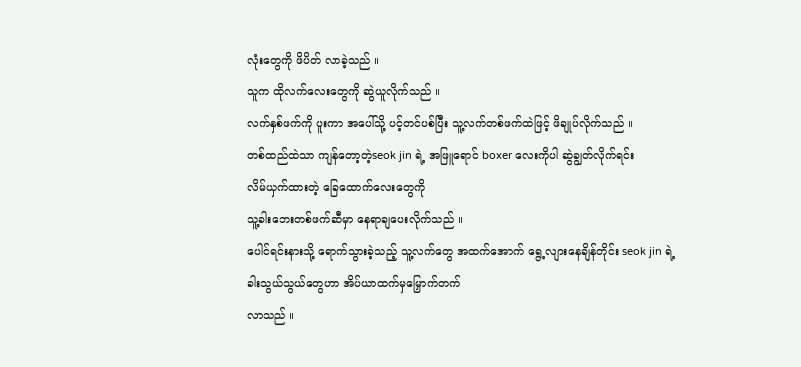လုံးတွေကို ဖိပိတ် လာခဲ့သည် ။
သူက ထိုလက်လေးတွေကို ဆွဲယူလိုက်သည် ။
လက်နှစ်ဖက်ကို ပူးကာ အပေါ်သို့ ပင့်တင်ပစ်ပြီး သူ့လက်တစ်ဖက်ထဲဖြင့် ဖိချုပ်လိုက်သည် ။
တစ်ထည်ထဲသာ ကျန်တော့တဲ့seok jin ရဲ့ အဖြူရောင် boxer လေးကိုပါ ဆွဲချွတ်လိုက်ရင်း
လိမ်ယှက်ထားတဲ့ ခြေထောက်လေးတွေကို
သူ့ခါးဘေးတစ်ဖက်ဆီမှာ နေရာချပေးလိုက်သည် ။
ပေါင်ရင်းနားသို့ ရောက်သွားခဲ့သည့် သူ့လက်တွေ အထက်အောက် ရွေ့လျားနေချိန်တိုင်း seok jin ရဲ့ ခါးသွယ်သွယ်တွေဟာ အိပ်ယာထက်မှမြှောက်တက်
လာသည် ။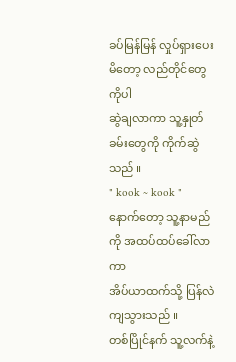ခပ်မြန်မြန် လှုပ်ရှားပေးမိတော့ လည်တိုင်တွေကိုပါ
ဆွဲချလာကာ သူ့နှုတ်ခမ်းတွေကို ကိုက်ဆွဲသည် ။
" kook ~ kook "
နောက်တော့ သူ့နာမည်ကို အထပ်ထပ်ခေါ်လာကာ
အိပ်ယာထက်သို့ ပြန်လဲကျသွားသည် ။
တစ်ပြိုင်နက် သူ့လက်နဲ့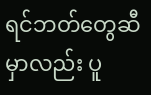ရင်ဘတ်တွေဆီမှာလည်း ပူ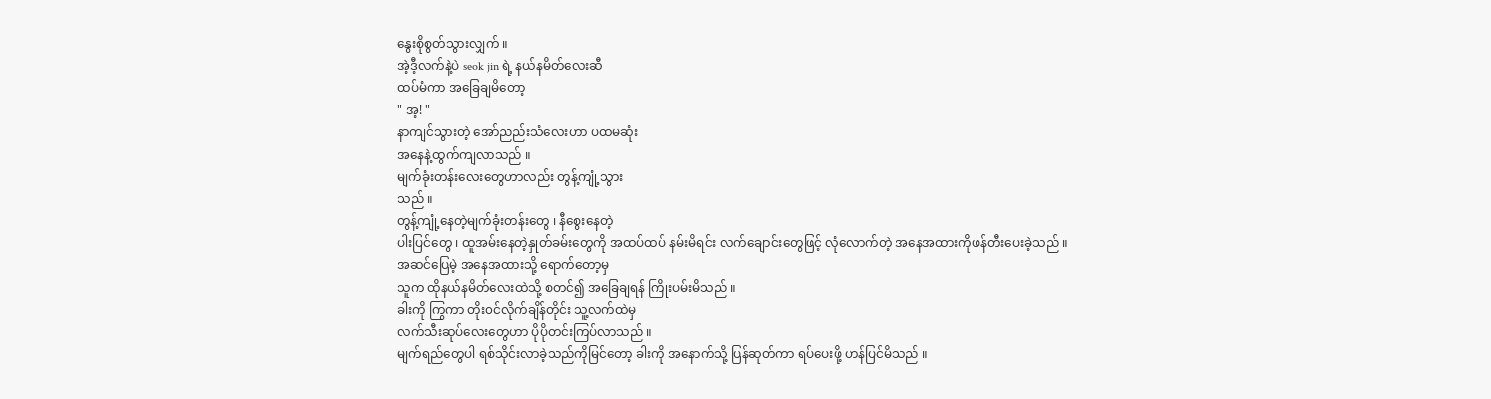နွေးစိုစွတ်သွားလျှက် ။
အဲ့ဒီ့လက်နဲ့ပဲ seok jin ရဲ့ နယ်နမိတ်လေးဆီ
ထပ်မံကာ အခြေချမိတော့
" အ့! "
နာကျင်သွားတဲ့ အော်ညည်းသံလေးဟာ ပထမဆုံး
အနေနဲ့ထွက်ကျလာသည် ။
မျက်ခုံးတန်းလေးတွေဟာလည်း တွန့်ကျုံ့သွား
သည် ။
တွန့်ကျုံ့နေတဲ့မျက်ခုံးတန်းတွေ ၊ နီစွေးနေတဲ့
ပါးပြင်တွေ ၊ ထူအမ်းနေတဲ့နှုတ်ခမ်းတွေကို အထပ်ထပ် နမ်းမိရင်း လက်ချောင်းတွေဖြင့် လုံလောက်တဲ့ အနေအထားကိုဖန်တီးပေးခဲ့သည် ။
အဆင်ပြေမဲ့ အနေအထားသို့ ရောက်တော့မှ
သူက ထိုနယ်နမိတ်လေးထဲသို့ စတင်၍ အခြေချရန် ကြိုးပမ်းမိသည် ။
ခါးကို ကြွကာ တိုး၀င်လိုက်ချိန်တိုင်း သူ့လက်ထဲမှ
လက်သီးဆုပ်လေးတွေဟာ ပိုပိုတင်းကြပ်လာသည် ။
မျက်ရည်တွေပါ ရစ်သိုင်းလာခဲ့သည်ကိုမြင်တော့ ခါးကို အနောက်သို့ ပြန်ဆုတ်ကာ ရပ်ပေးဖို့ ဟန်ပြင်မိသည် ။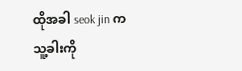ထိုအခါ seok jin က သူ့ခါးကို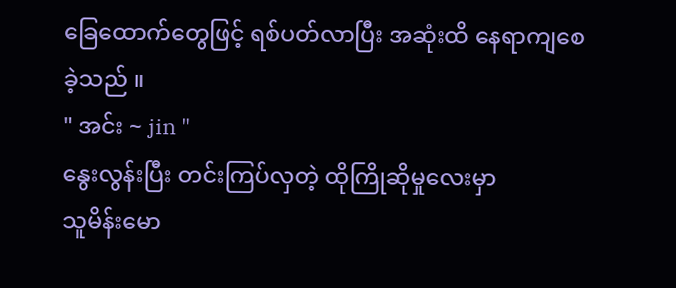ခြေထောက်တွေဖြင့် ရစ်ပတ်လာပြီး အဆုံးထိ နေရာကျစေခဲ့သည် ။
" အင်း ~ jin "
နွေးလွန်းပြီး တင်းကြပ်လှတဲ့ ထိုကြိုဆိုမှုလေးမှာ
သူမိန်းမော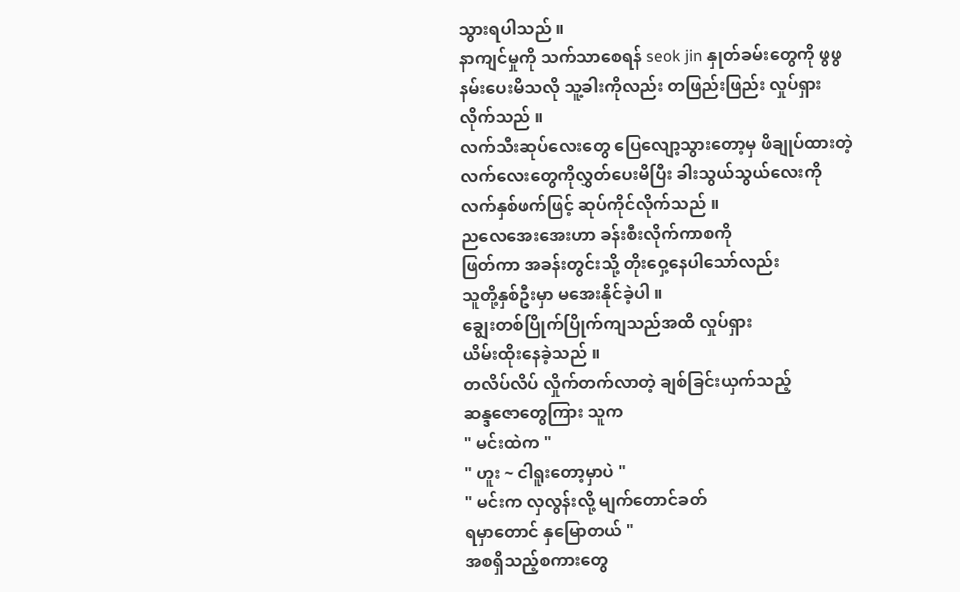သွားရပါသည် ။
နာကျင်မှုကို သက်သာစေရန် seok jin နှုတ်ခမ်းတွေကို ဖွဖွနမ်းပေးမိသလို သူ့ခါးကိုလည်း တဖြည်းဖြည်း လှုပ်ရှားလိုက်သည် ။
လက်သီးဆုပ်လေးတွေ ပြေလျော့သွားတော့မှ ဖိချုပ်ထားတဲ့လက်လေးတွေကိုလွှတ်ပေးမိပြီး ခါးသွယ်သွယ်လေးကို လက်နှစ်ဖက်ဖြင့် ဆုပ်ကိုင်လိုက်သည် ။
ညလေအေးအေးဟာ ခန်းစီးလိုက်ကာစကို
ဖြတ်ကာ အခန်းတွင်းသို့ တိုးဝှေ့နေပါသော်လည်း
သူတို့နှစ်ဦးမှာ မအေးနိုင်ခဲ့ပါ ။
ချွေးတစ်ပြိုက်ပြိုက်ကျသည်အထိ လှုပ်ရှား
ယိမ်းထိုးနေခဲ့သည် ။
တလိပ်လိပ် လှိုက်တက်လာတဲ့ ချစ်ခြင်းယှက်သည့်
ဆန္ဒဇောတွေကြား သူက
" မင်းထဲက "
" ဟူး ~ ငါရူးတော့မှာပဲ "
" မင်းက လှလွန်းလို့ မျက်တောင်ခတ်
ရမှာတောင် နှမြောတယ် "
အစရှိသည့်စကားတွေ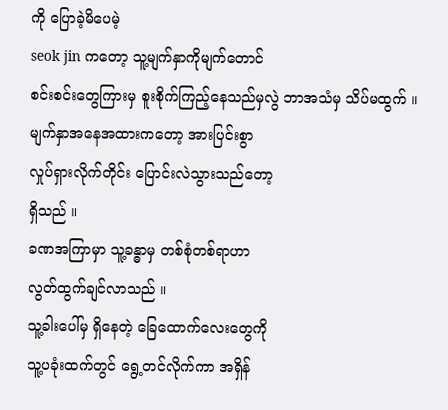ကို ပြောခဲ့မိပေမဲ့
seok jin ကတော့ သူ့မျက်နှာကိုမျက်တောင်
စင်းစင်းတွေကြားမှ စူးစိုက်ကြည့်နေသည်မှလွဲ ဘာအသံမှ သိပ်မထွက် ။
မျက်နှာအနေအထားကတော့ အားပြင်းစွာ
လှုပ်ရှားလိုက်တိုင်း ပြောင်းလဲသွားသည်တော့
ရှိသည် ။
ခဏအကြာမှာ သူ့ခန္ဓာမှ တစ်စုံတစ်ရာဟာ
လွတ်ထွက်ချင်လာသည် ။
သူ့ခါးပေါ်မှ ရှိနေတဲ့ ခြေထောက်လေးတွေကို
သူ့ပခုံးထက်တွင် ရွေ့တင်လိုက်ကာ အရှိန်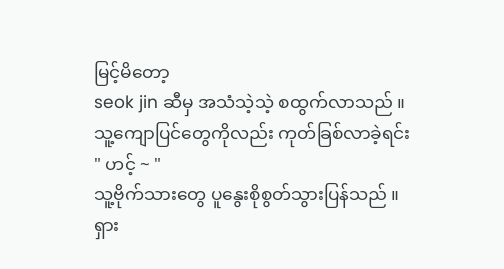မြင့်မိတော့
seok jin ဆီမှ အသံသဲ့သဲ့ စထွက်လာသည် ။
သူ့ကျောပြင်တွေကိုလည်း ကုတ်ခြစ်လာခဲ့ရင်း
" ဟင့် ~ "
သူ့ဗိုက်သားတွေ ပူနွေးစိုစွတ်သွားပြန်သည် ။
ရှား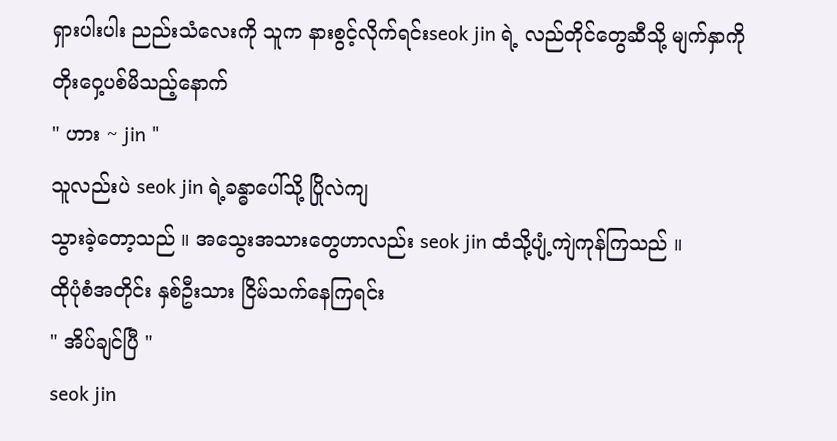ရှားပါးပါး ညည်းသံလေးကို သူက နားစွင့်လိုက်ရင်းseok jin ရဲ့ လည်တိုင်တွေဆီသို့ မျက်နှာကိုတိုးဝှေ့ပစ်မိသည့်နောက်
" ဟား ~ jin "
သူလည်းပဲ seok jin ရဲ့ခန္ဓာပေါ်သို့ ပြိုလဲကျ
သွားခဲ့တော့သည် ။ အသွေးအသားတွေဟာလည်း seok jin ထံသို့ပျံ့ကျဲကုန်ကြသည် ။
ထိုပုံစံအတိုင်း နှစ်ဦးသား ငြိမ်သက်နေကြရင်း
" အိပ်ချင်ပြီ "
seok jin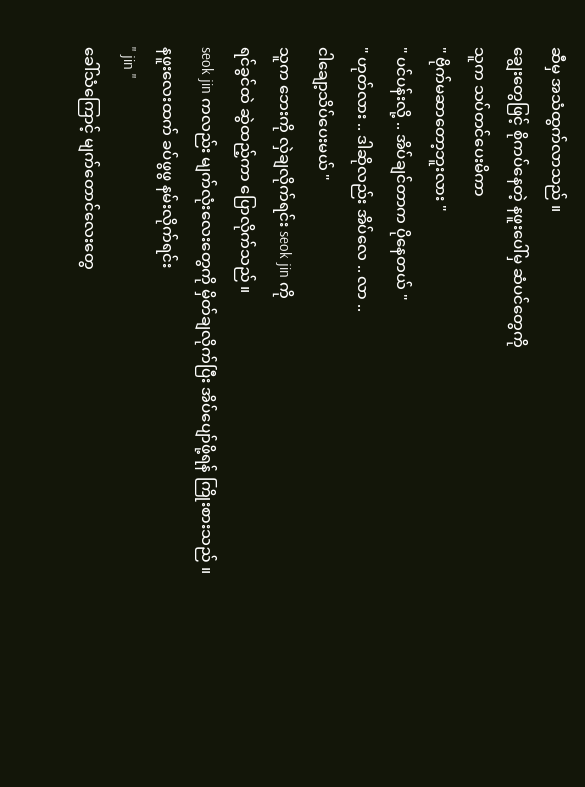ဆီမှ အသံထွက်လာသည် ။
ချွေးတွေဖြင့် စိုကပ်နေတဲ့ နဖူးပေါ်မှ ဆံပင်တွေကို
သူက သပ်တင်ပေးမိကာ
" ဗိုက်မဆာတော့ဘူးလား "
" ပင်ပန်းလို့ .. အိပ်ချင်တာက ပိုနေတယ် "
" ဟုတ်လား .. ဒါဆိုလည်း အိပ်လေ .. လာ ..
ငါချော့သိပ်ပေးမယ် "
သူက ဘေးကို လှဲချလိုက်ရင်း seok jin ကို
ရင်ခွင်ထဲ ဆွဲထည့်ကာ ပြောလိုက်သည် ။
seok jin ကလည်း မျက်လုံးလေးတွေကို မှိတ်ချလိုက်ပြီး အိပ်ပျော်ဖို့ရန် ကြိုးစားသည် ။
နဖူးလေးထက် ခပ်ဖွဖွ နမ်းလိုက်ရင်း
" jin "
ခေါ်သံကြောင့် မျက်တောင်လေးတွေ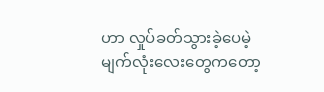ဟာ လှုပ်ခတ်သွားခဲ့ပေမဲ့ မျက်လုံးလေးတွေကတော့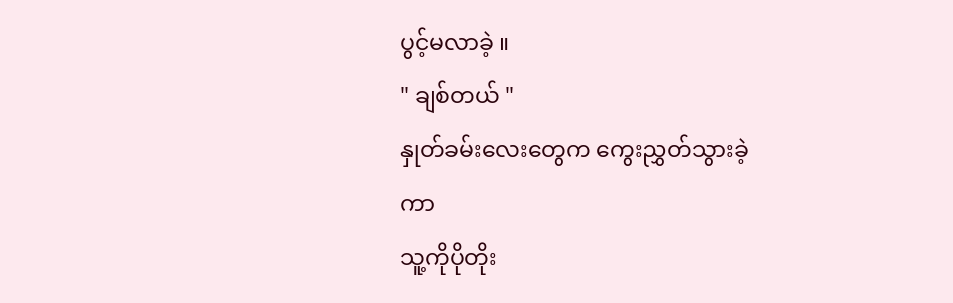ပွင့်မလာခဲ့ ။
" ချစ်တယ် "
နှုတ်ခမ်းလေးတွေက ကွေးညွှတ်သွားခဲ့ကာ
သူ့ကိုပိုတိုး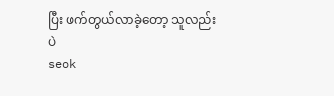ပြီး ဖက်တွယ်လာခဲ့တော့ သူလည်းပဲ
seok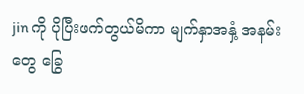jin ကို ပိုပြီးဖက်တွယ်မိကာ မျက်နှာအနှံ့ အနမ်းတွေ ခြွေ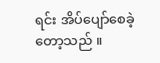ရင်း အိပ်ပျော်စေခဲ့တော့သည် ။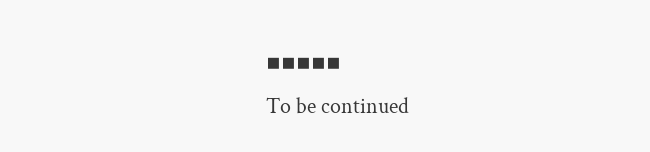▪▪▪▪▪
To be continued